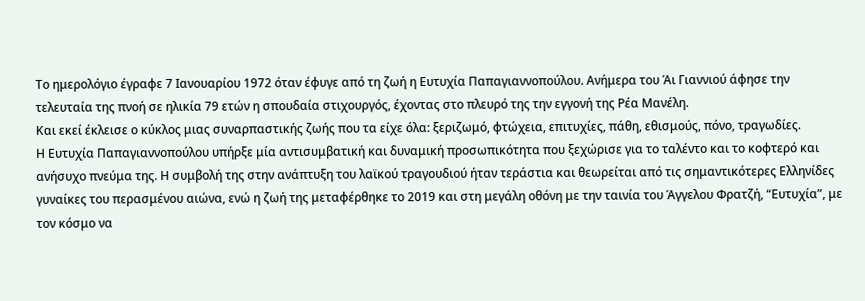Το ημερολόγιο έγραφε 7 Ιανουαρίου 1972 όταν έφυγε από τη ζωή η Ευτυχία Παπαγιαννοπούλου. Ανήμερα του Άι Γιαννιού άφησε την τελευταία της πνοή σε ηλικία 79 ετών η σπουδαία στιχουργός, έχοντας στο πλευρό της την εγγονή της Ρέα Μανέλη.
Και εκεί έκλεισε ο κύκλος μιας συναρπαστικής ζωής που τα είχε όλα: ξεριζωμό, φτώχεια, επιτυχίες, πάθη, εθισμούς, πόνο, τραγωδίες.
Η Ευτυχία Παπαγιαννοπούλου υπήρξε μία αντισυμβατική και δυναμική προσωπικότητα που ξεχώρισε για το ταλέντο και το κοφτερό και ανήσυχο πνεύμα της. Η συμβολή της στην ανάπτυξη του λαϊκού τραγουδιού ήταν τεράστια και θεωρείται από τις σημαντικότερες Ελληνίδες γυναίκες του περασμένου αιώνα, ενώ η ζωή της μεταφέρθηκε το 2019 και στη μεγάλη οθόνη με την ταινία του Άγγελου Φρατζή, “Ευτυχία”, με τον κόσμο να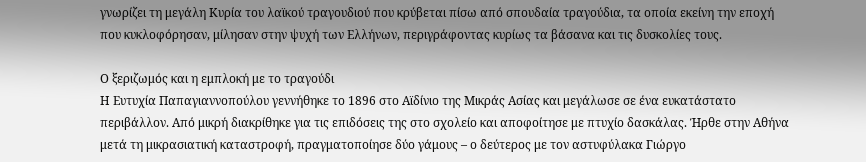γνωρίζει τη μεγάλη Κυρία του λαϊκού τραγουδιού που κρύβεται πίσω από σπουδαία τραγούδια, τα οποία εκείνη την εποχή που κυκλοφόρησαν, μίλησαν στην ψυχή των Ελλήνων, περιγράφοντας κυρίως τα βάσανα και τις δυσκολίες τους.

Ο ξεριζωμός και η εμπλοκή με το τραγούδι
Η Ευτυχία Παπαγιαννοπούλου γεννήθηκε το 1896 στο Αϊδίνιο της Μικράς Ασίας και μεγάλωσε σε ένα ευκατάστατο περιβάλλον. Από μικρή διακρίθηκε για τις επιδόσεις της στο σχολείο και αποφοίτησε με πτυχίο δασκάλας. Ήρθε στην Αθήνα μετά τη μικρασιατική καταστροφή, πραγματοποίησε δύο γάμους – ο δεύτερος με τον αστυφύλακα Γιώργο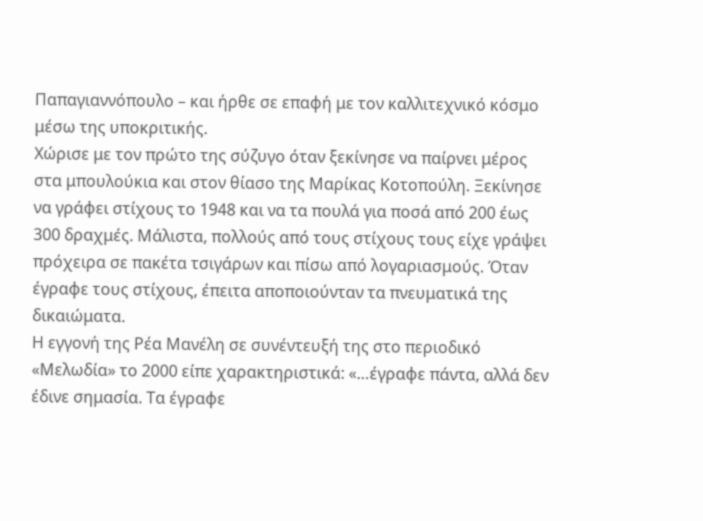Παπαγιαννόπουλο – και ήρθε σε επαφή με τον καλλιτεχνικό κόσμο μέσω της υποκριτικής.
Χώρισε με τον πρώτο της σύζυγο όταν ξεκίνησε να παίρνει μέρος στα μπουλούκια και στον θίασο της Μαρίκας Κοτοπούλη. Ξεκίνησε να γράφει στίχους το 1948 και να τα πουλά για ποσά από 200 έως 300 δραχμές. Μάλιστα, πολλούς από τους στίχους τους είχε γράψει πρόχειρα σε πακέτα τσιγάρων και πίσω από λογαριασμούς. Όταν έγραφε τους στίχους, έπειτα αποποιούνταν τα πνευματικά της δικαιώματα.
Η εγγονή της Ρέα Μανέλη σε συνέντευξή της στο περιοδικό «Μελωδία» το 2000 είπε χαρακτηριστικά: «…έγραφε πάντα, αλλά δεν έδινε σημασία. Τα έγραφε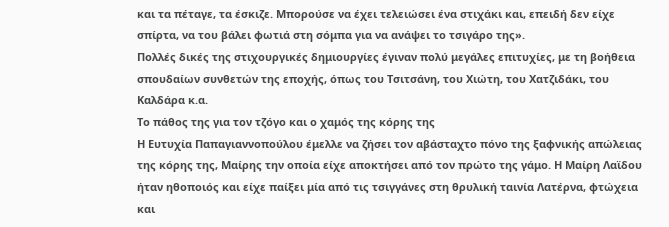και τα πέταγε, τα έσκιζε. Μπορούσε να έχει τελειώσει ένα στιχάκι και, επειδή δεν είχε σπίρτα, να του βάλει φωτιά στη σόμπα για να ανάψει το τσιγάρο της».
Πολλές δικές της στιχουργικές δημιουργίες έγιναν πολύ μεγάλες επιτυχίες, με τη βοήθεια σπουδαίων συνθετών της εποχής, όπως του Τσιτσάνη, του Χιώτη, του Χατζιδάκι, του Καλδάρα κ.α.
Το πάθος της για τον τζόγο και ο χαμός της κόρης της
Η Ευτυχία Παπαγιαννοπούλου έμελλε να ζήσει τον αβάσταχτο πόνο της ξαφνικής απώλειας της κόρης της, Μαίρης την οποία είχε αποκτήσει από τον πρώτο της γάμο. Η Μαίρη Λαϊδου ήταν ηθοποιός και είχε παίξει μία από τις τσιγγάνες στη θρυλική ταινία Λατέρνα, φτώχεια και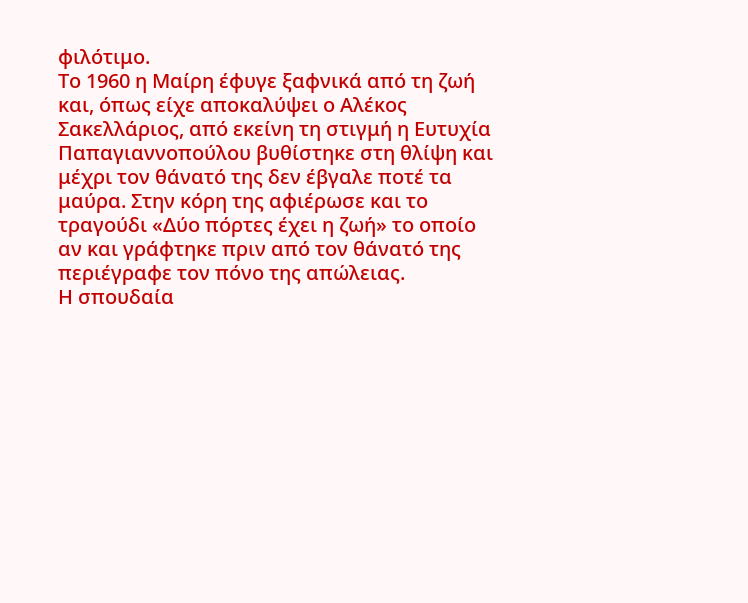φιλότιμο.
Το 1960 η Μαίρη έφυγε ξαφνικά από τη ζωή και, όπως είχε αποκαλύψει ο Αλέκος Σακελλάριος, από εκείνη τη στιγμή η Ευτυχία Παπαγιαννοπούλου βυθίστηκε στη θλίψη και μέχρι τον θάνατό της δεν έβγαλε ποτέ τα μαύρα. Στην κόρη της αφιέρωσε και το τραγούδι «Δύο πόρτες έχει η ζωή» το οποίο αν και γράφτηκε πριν από τον θάνατό της περιέγραφε τον πόνο της απώλειας.
Η σπουδαία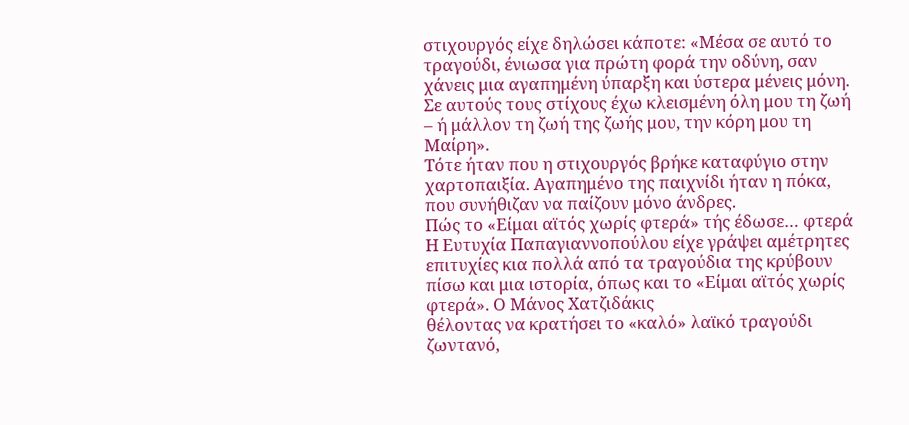στιχουργός είχε δηλώσει κάποτε: «Μέσα σε αυτό το τραγούδι, ένιωσα για πρώτη φορά την οδύνη, σαν χάνεις μια αγαπημένη ύπαρξη και ύστερα μένεις μόνη. Σε αυτούς τους στίχους έχω κλεισμένη όλη μου τη ζωή – ή μάλλον τη ζωή της ζωής μου, την κόρη μου τη Μαίρη».
Τότε ήταν που η στιχουργός βρήκε καταφύγιο στην χαρτοπαιξία. Αγαπημένο της παιχνίδι ήταν η πόκα, που συνήθιζαν να παίζουν μόνο άνδρες.
Πώς το «Είμαι αϊτός χωρίς φτερά» τής έδωσε… φτερά
Η Ευτυχία Παπαγιαννοπούλου είχε γράψει αμέτρητες επιτυχίες κια πολλά από τα τραγούδια της κρύβουν πίσω και μια ιστορία, όπως και το «Είμαι αϊτός χωρίς φτερά». Ο Μάνος Χατζιδάκις
θέλοντας να κρατήσει το «καλό» λαϊκό τραγούδι ζωντανό,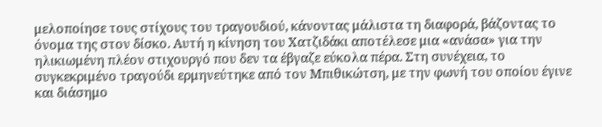μελοποίησε τους στίχους του τραγουδιού, κάνοντας μάλιστα τη διαφορά, βάζοντας το όνομα της στον δίσκο. Αυτή η κίνηση του Χατζιδάκι αποτέλεσε μια «ανάσα» για την ηλικιωμένη πλέον στιχουργό που δεν τα έβγαζε εύκολα πέρα. Στη συνέχεια, το συγκεκριμένο τραγούδι ερμηνεύτηκε από τον Μπιθικώτση, με την φωνή του οποίου έγινε και διάσημο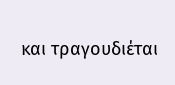και τραγουδιέται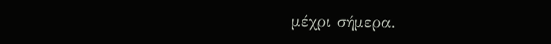μέχρι σήμερα.